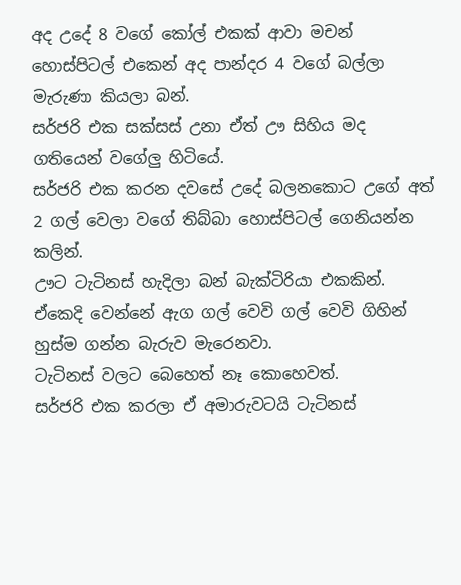අද උදේ 8 වගේ කෝල් එකක් ආවා මචන් හොස්පිටල් එකෙන් අද පාන්දර 4 වගේ බල්ලා මැරුණා කියලා බන්.
සර්ජරි එක සක්සස් උනා ඒත් ඌ සිහිය මද ගතියෙන් වගේලු හිටියේ.
සර්ජරි එක කරන දවසේ උදේ බලනකොට උගේ අත් 2 ගල් වෙලා වගේ තිබ්බා හොස්පිටල් ගෙනියන්න කලින්.
ඌට ටැටිනස් හැදිලා බන් බැක්ටිරියා එකකින්.
ඒකෙදි වෙන්නේ ඇග ගල් වෙවි ගල් වෙවි ගිහින් හුස්ම ගන්න බැරුව මැරෙනවා.
ටැටිනස් වලට බෙහෙත් නෑ කොහෙවත්.
සර්ජරි එක කරලා ඒ අමාරුවටයි ටැටිනස්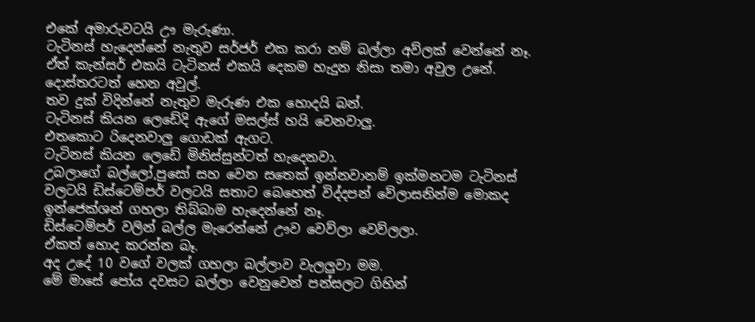එකේ අමාරුවටයි ඌ මැරුණා.
ටැටිනස් හැදෙන්නේ නැතුව සර්ජර් එක කරා නම් බල්ලා අව්ලක් වෙන්නේ නෑ.
ඒත් කැන්සර් එකයි ටැටිනස් එකයි දෙකම හැදුන නිසා තමා අවුල උනේ.
දොස්තරටත් හෙන අවුල්.
තව දුක් විදින්නේ නැතුව මැරුණ එක හොදයි බන්.
ටැටිනස් කියන ලෙඩේදි ඇගේ මසල්ස් හයි වෙනවාලු.
එතකොට රිදෙනවාලු ගොඩක් ඇගට.
ටැටිනස් කියන ලෙඩේ මිනිස්සුන්ටත් හැදෙනවා.
උබලාගේ බල්ලෝ,පුසෝ සහ වෙන සතෙක් ඉන්නවානම් ඉක්මනටම ටැටිනස් වලටයි ඩිස්ටෙම්පර් වලටයි සතාට බෙහෙත් විද්දපන් වේලාසනින්ම මොකද ඉන්ජෙක්ශන් ගහලා තිබ්බාම හැදෙන්නේ නෑ.
ඩිස්ටෙම්පර් වලින් බල්ල මැරෙන්නේ ඌව වෙව්ලා වෙව්ලලා.
ඒකත් හොද කරන්න බෑ.
අද උදේ 10 වගේ වලක් ගහලා බල්ලාව වැලලුවා මම.
මේ මාසේ පෝය දවසට බල්ලා වෙනුවෙන් පන්සලට ගිහින්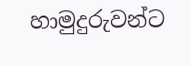හාමුදුරුවන්ට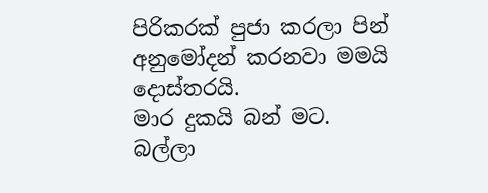පිරිකරක් පුජා කරලා පින් අනුමෝදන් කරනවා මමයි දොස්තරයි.
මාර දුකයි බන් මට.
බල්ලා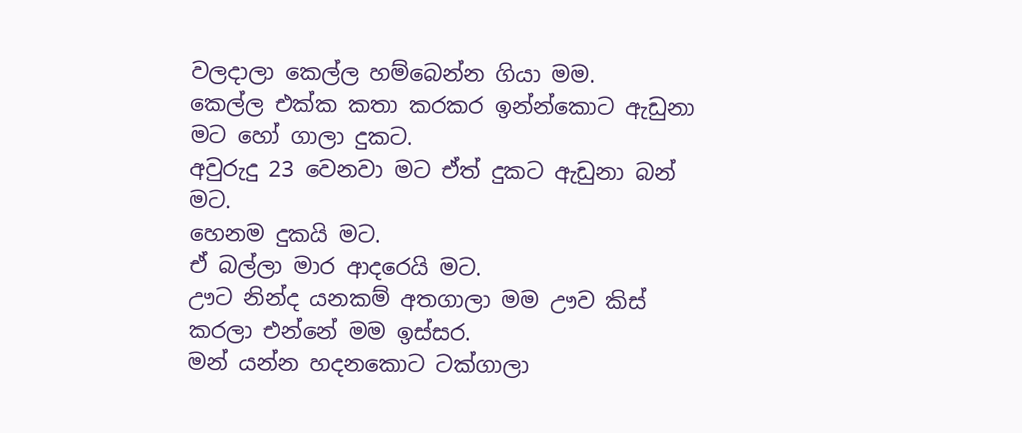වලදාලා කෙල්ල හම්බෙන්න ගියා මම.
කෙල්ල එක්ක කතා කරකර ඉන්න්කොට ඇඩුනා මට හෝ ගාලා දුකට.
අවුරුදු 23 වෙනවා මට ඒත් දුකට ඇඩුනා බන් මට.
හෙනම දුකයි මට.
ඒ බල්ලා මාර ආදරෙයි මට.
ඌට නින්ද යනකම් අතගාලා මම ඌව කිස් කරලා එන්නේ මම ඉස්සර.
මන් යන්න හදනකොට ටක්ගාලා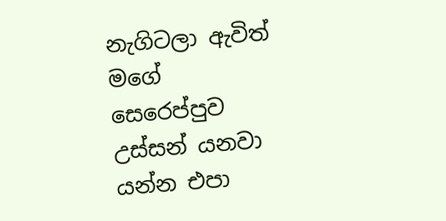නැගිටලා ඇවිත් මගේ සෙරෙප්පුව උස්සන් යනවා යන්න එපා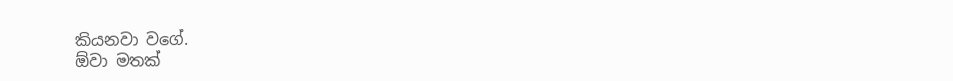කියනවා වගේ.
ඕවා මතක්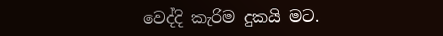වෙද්දි කැරිම දුකයි මට.